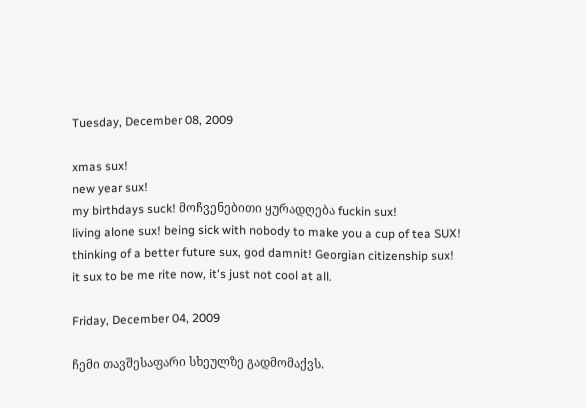Tuesday, December 08, 2009

xmas sux!
new year sux!
my birthdays suck! მოჩვენებითი ყურადღება fuckin sux!
living alone sux! being sick with nobody to make you a cup of tea SUX!
thinking of a better future sux, god damnit! Georgian citizenship sux!
it sux to be me rite now, it's just not cool at all.

Friday, December 04, 2009

ჩემი თავშესაფარი სხეულზე გადმომაქვს.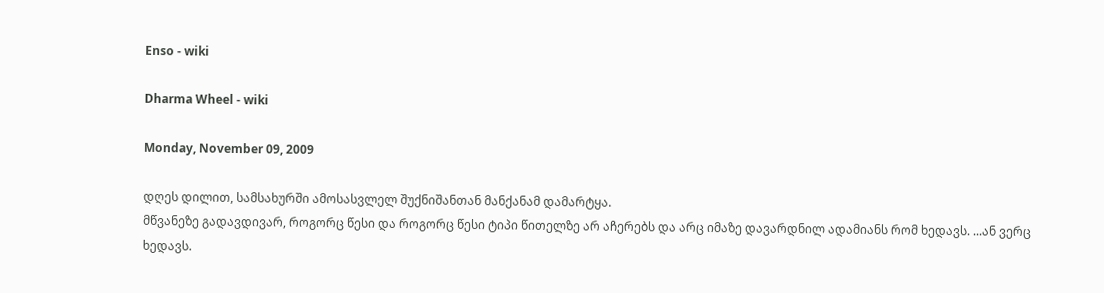Enso - wiki

Dharma Wheel - wiki

Monday, November 09, 2009

დღეს დილით, სამსახურში ამოსასვლელ შუქნიშანთან მანქანამ დამარტყა.
მწვანეზე გადავდივარ, როგორც წესი და როგორც წესი ტიპი წითელზე არ აჩერებს და არც იმაზე დავარდნილ ადამიანს რომ ხედავს. ...ან ვერც ხედავს.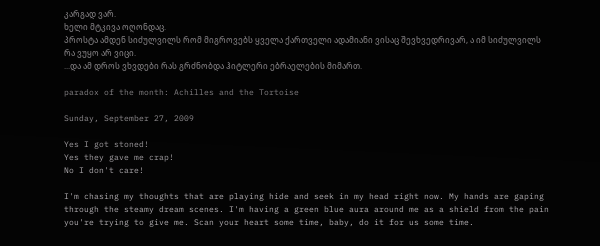კარგად ვარ.
ხელი მტკივა ოღონდაც.
პროსტა ამდენ სიძულვილს რომ მიგროვებს ყველა ქართველი ადამიანი ვისაც შევხვედრივარ, ა იმ სიძულვილს რა ვუყო არ ვიცი.
...და ამ დროს ვხვდები რას გრძნობდა ჰიტლერი ებრაელების მიმართ.

paradox of the month: Achilles and the Tortoise

Sunday, September 27, 2009

Yes I got stoned!
Yes they gave me crap!
No I don't care!

I'm chasing my thoughts that are playing hide and seek in my head right now. My hands are gaping through the steamy dream scenes. I'm having a green blue aura around me as a shield from the pain you're trying to give me. Scan your heart some time, baby, do it for us some time.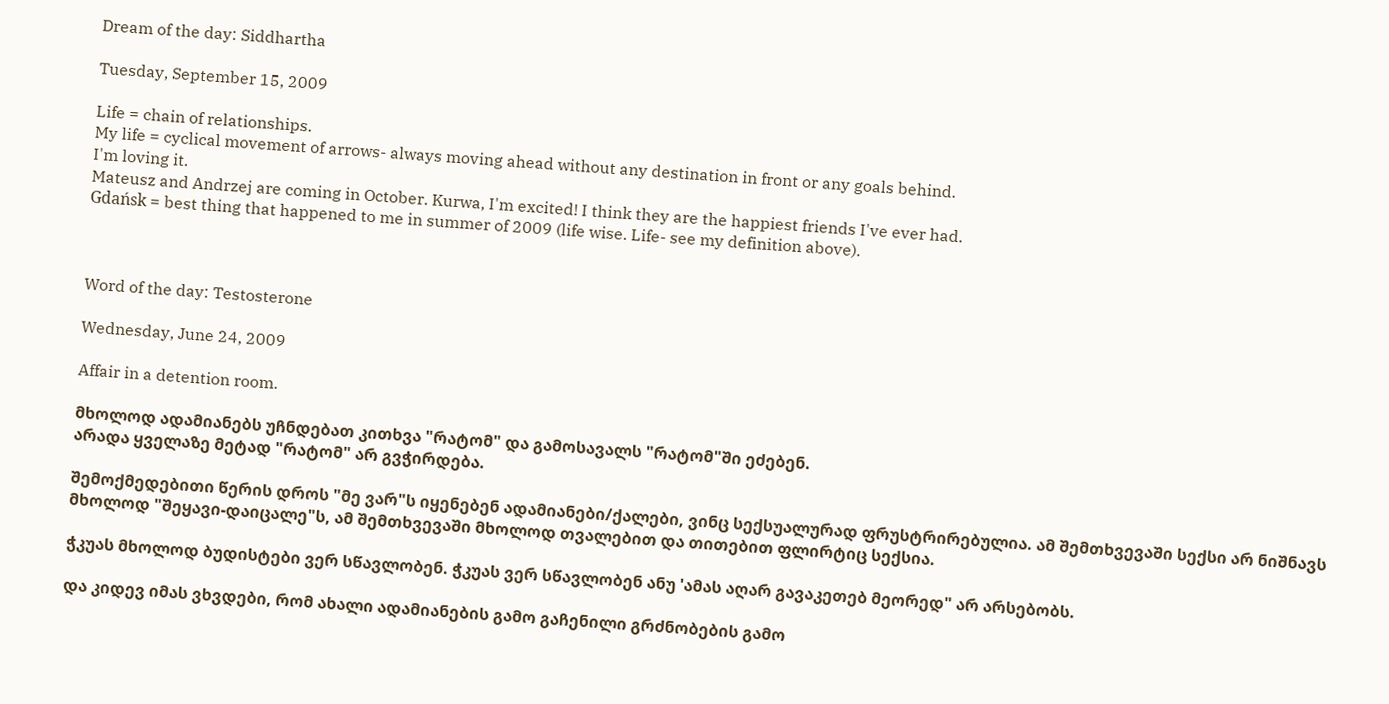Dream of the day: Siddhartha

Tuesday, September 15, 2009

Life = chain of relationships.
My life = cyclical movement of arrows- always moving ahead without any destination in front or any goals behind.
I'm loving it.
Mateusz and Andrzej are coming in October. Kurwa, I'm excited! I think they are the happiest friends I've ever had.
Gdańsk = best thing that happened to me in summer of 2009 (life wise. Life- see my definition above).



Word of the day: Testosterone

Wednesday, June 24, 2009

Affair in a detention room.

მხოლოდ ადამიანებს უჩნდებათ კითხვა "რატომ" და გამოსავალს "რატომ"ში ეძებენ.
არადა ყველაზე მეტად "რატომ" არ გვჭირდება.

შემოქმედებითი წერის დროს "მე ვარ"ს იყენებენ ადამიანები/ქალები, ვინც სექსუალურად ფრუსტრირებულია. ამ შემთხვევაში სექსი არ ნიშნავს მხოლოდ "შეყავი-დაიცალე"ს, ამ შემთხვევაში მხოლოდ თვალებით და თითებით ფლირტიც სექსია.

ჭკუას მხოლოდ ბუდისტები ვერ სწავლობენ. ჭკუას ვერ სწავლობენ ანუ 'ამას აღარ გავაკეთებ მეორედ" არ არსებობს.

და კიდევ იმას ვხვდები, რომ ახალი ადამიანების გამო გაჩენილი გრძნობების გამო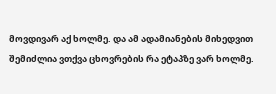მოვდივარ აქ ხოლმე. და ამ ადამიანების მიხედვით შემიძლია ვთქვა ცხოვრების რა ეტაპზე ვარ ხოლმე.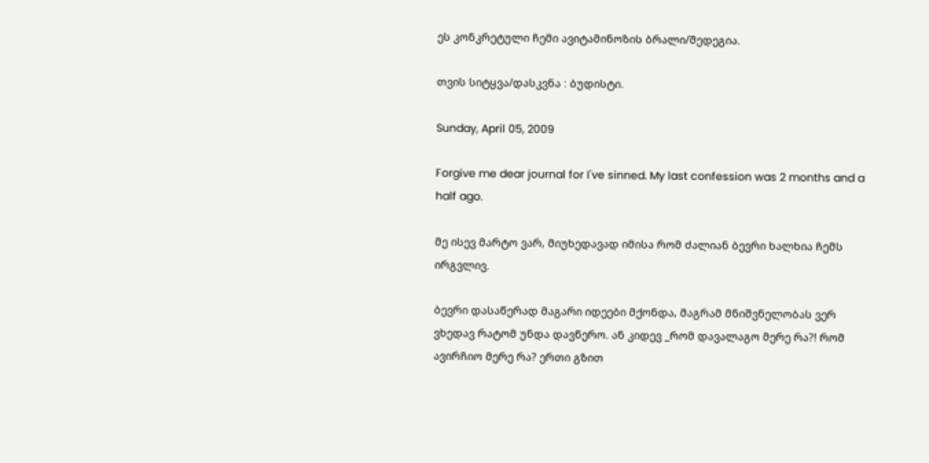ეს კონკრეტული ჩემი ავიტამინოზის ბრალი/შედეგია.

თვის სიტყვა/დასკვნა : ბუდისტი.

Sunday, April 05, 2009

Forgive me dear journal for I've sinned. My last confession was 2 months and a half ago.

მე ისევ მარტო ვარ, მიუხედავად იმისა რომ ძალიან ბევრი ხალხია ჩემს ირგვლივ.

ბევრი დასაწერად მაგარი იდეები მქონდა, მაგრამ მნიშვნელობას ვერ ვხედავ რატომ უნდა დავწერო. ან კიდევ _რომ დავალაგო მერე რა?! რომ ავირჩიო მერე რა? ერთი გზით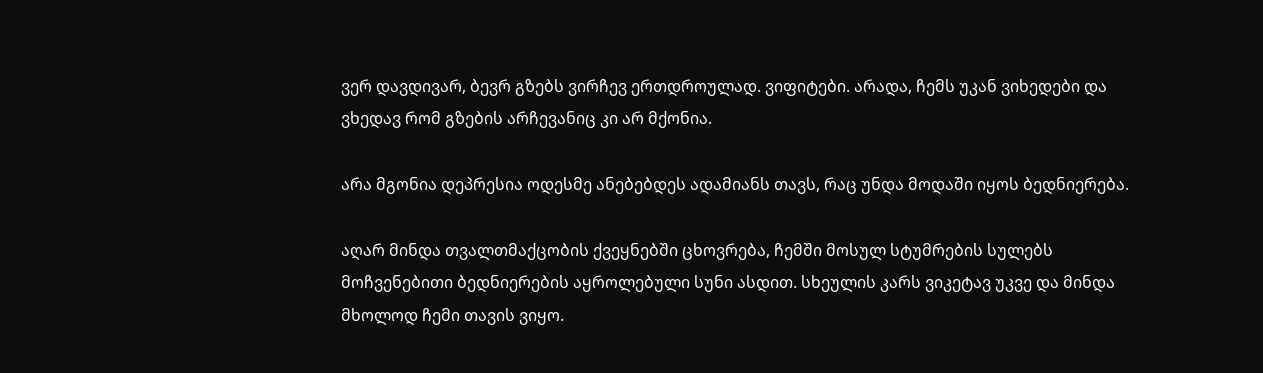ვერ დავდივარ, ბევრ გზებს ვირჩევ ერთდროულად. ვიფიტები. არადა, ჩემს უკან ვიხედები და ვხედავ რომ გზების არჩევანიც კი არ მქონია.

არა მგონია დეპრესია ოდესმე ანებებდეს ადამიანს თავს, რაც უნდა მოდაში იყოს ბედნიერება.

აღარ მინდა თვალთმაქცობის ქვეყნებში ცხოვრება, ჩემში მოსულ სტუმრების სულებს მოჩვენებითი ბედნიერების აყროლებული სუნი ასდით. სხეულის კარს ვიკეტავ უკვე და მინდა მხოლოდ ჩემი თავის ვიყო.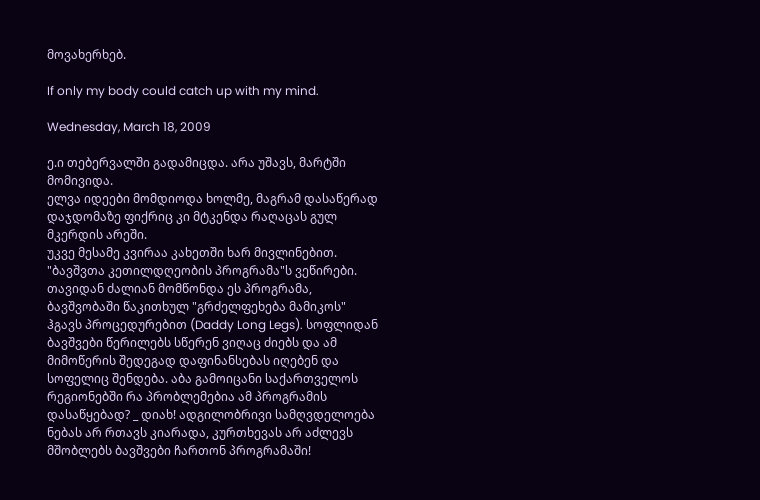მოვახერხებ.

If only my body could catch up with my mind.

Wednesday, March 18, 2009

ე.ი თებერვალში გადამიცდა. არა უშავს, მარტში მომივიდა.
ელვა იდეები მომდიოდა ხოლმე, მაგრამ დასაწერად დაჯდომაზე ფიქრიც კი მტკენდა რაღაცას გულ მკერდის არეში.
უკვე მესამე კვირაა კახეთში ხარ მივლინებით. "ბავშვთა კეთილდღეობის პროგრამა"ს ვეწირები. თავიდან ძალიან მომწონდა ეს პროგრამა, ბავშვობაში წაკითხულ "გრძელფეხება მამიკოს" ჰგავს პროცედურებით (Daddy Long Legs). სოფლიდან ბავშვები წერილებს სწერენ ვიღაც ძიებს და ამ მიმოწერის შედეგად დაფინანსებას იღებენ და სოფელიც შენდება. აბა გამოიცანი საქართველოს რეგიონებში რა პრობლემებია ამ პროგრამის დასაწყებად? _ დიახ! ადგილობრივი სამღვდელოება ნებას არ რთავს კიარადა, კურთხევას არ აძლევს მშობლებს ბავშვები ჩართონ პროგრამაში!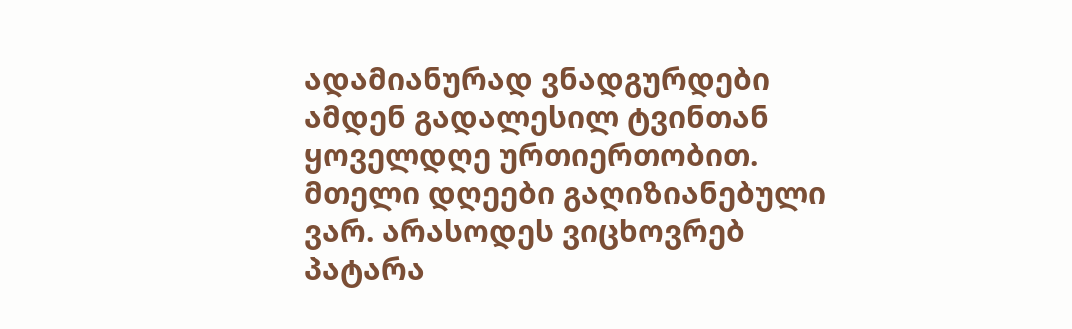ადამიანურად ვნადგურდები ამდენ გადალესილ ტვინთან ყოველდღე ურთიერთობით.
მთელი დღეები გაღიზიანებული ვარ. არასოდეს ვიცხოვრებ პატარა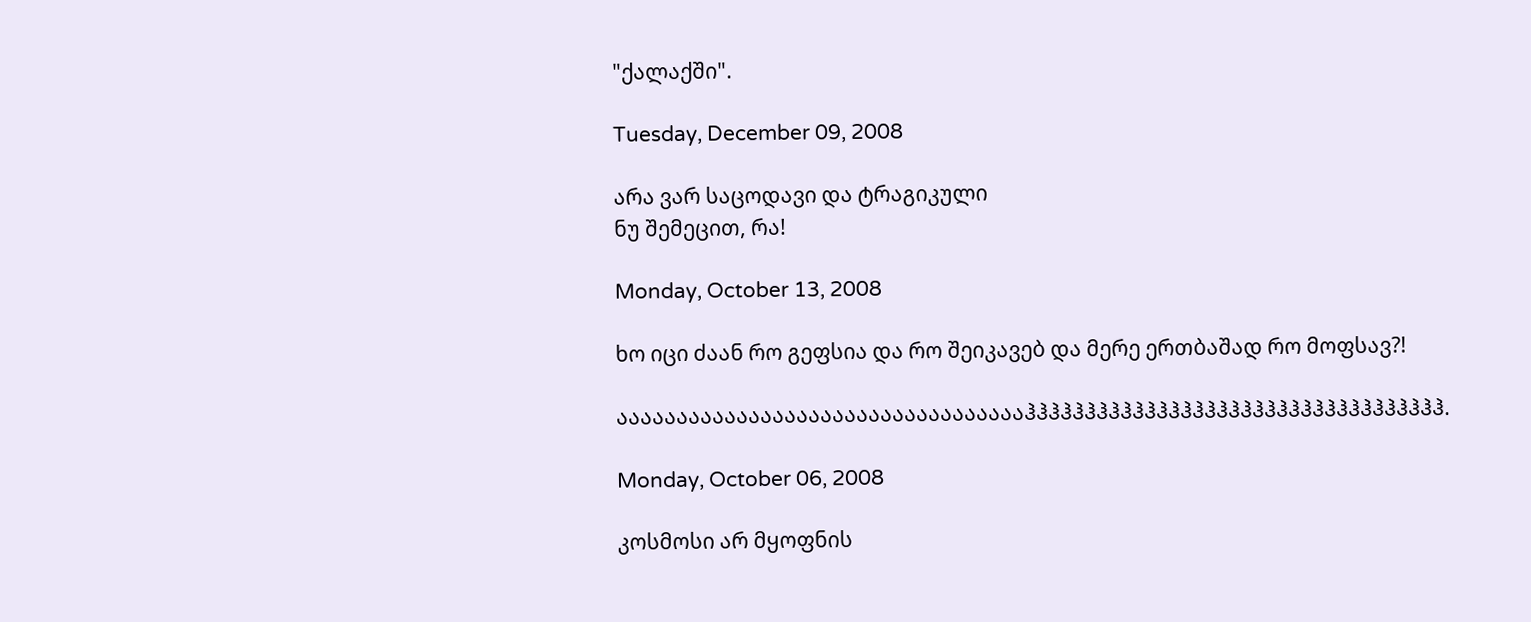"ქალაქში".

Tuesday, December 09, 2008

არა ვარ საცოდავი და ტრაგიკული
ნუ შემეცით, რა!

Monday, October 13, 2008

ხო იცი ძაან რო გეფსია და რო შეიკავებ და მერე ერთბაშად რო მოფსავ?!

ააააააააააააააააააააააააააააააააააჰჰჰჰჰჰჰჰჰჰჰჰჰჰჰჰჰჰჰჰჰჰჰჰჰჰჰჰჰჰჰჰჰჰჰ.

Monday, October 06, 2008

კოსმოსი არ მყოფნის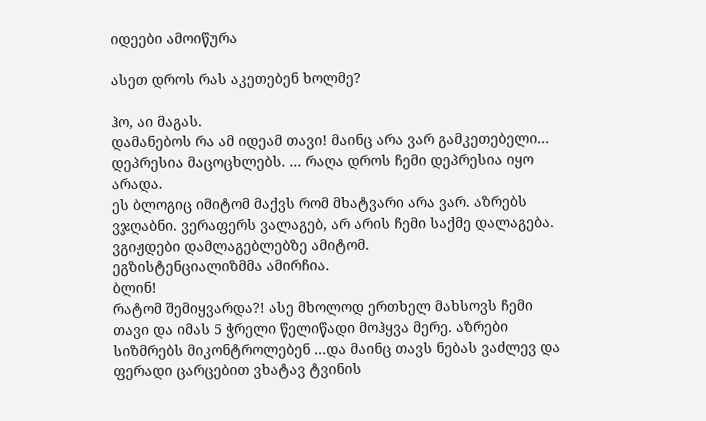იდეები ამოიწურა

ასეთ დროს რას აკეთებენ ხოლმე?

ჰო, აი მაგას.
დამანებოს რა ამ იდეამ თავი! მაინც არა ვარ გამკეთებელი... დეპრესია მაცოცხლებს. ... რაღა დროს ჩემი დეპრესია იყო არადა.
ეს ბლოგიც იმიტომ მაქვს რომ მხატვარი არა ვარ. აზრებს ვჯღაბნი. ვერაფერს ვალაგებ, არ არის ჩემი საქმე დალაგება. ვგიჟდები დამლაგებლებზე ამიტომ.
ეგზისტენციალიზმმა ამირჩია.
ბლინ!
რატომ შემიყვარდა?! ასე მხოლოდ ერთხელ მახსოვს ჩემი თავი და იმას 5 ჭრელი წელიწადი მოჰყვა მერე. აზრები სიზმრებს მიკონტროლებენ ...და მაინც თავს ნებას ვაძლევ და ფერადი ცარცებით ვხატავ ტვინის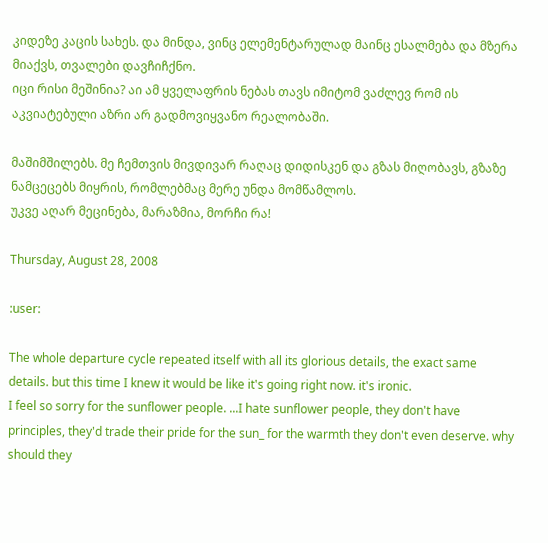კიდეზე კაცის სახეს. და მინდა, ვინც ელემენტარულად მაინც ესალმება და მზერა მიაქვს, თვალები დავჩიჩქნო.
იცი რისი მეშინია? აი ამ ყველაფრის ნებას თავს იმიტომ ვაძლევ რომ ის აკვიატებული აზრი არ გადმოვიყვანო რეალობაში.

მაშიმშილებს. მე ჩემთვის მივდივარ რაღაც დიდისკენ და გზას მიღობავს, გზაზე ნამცეცებს მიყრის, რომლებმაც მერე უნდა მომწამლოს.
უკვე აღარ მეცინება, მარაზმია, მორჩი რა!

Thursday, August 28, 2008

:user:

The whole departure cycle repeated itself with all its glorious details, the exact same details. but this time I knew it would be like it's going right now. it's ironic.
I feel so sorry for the sunflower people. ...I hate sunflower people, they don't have principles, they'd trade their pride for the sun_ for the warmth they don't even deserve. why should they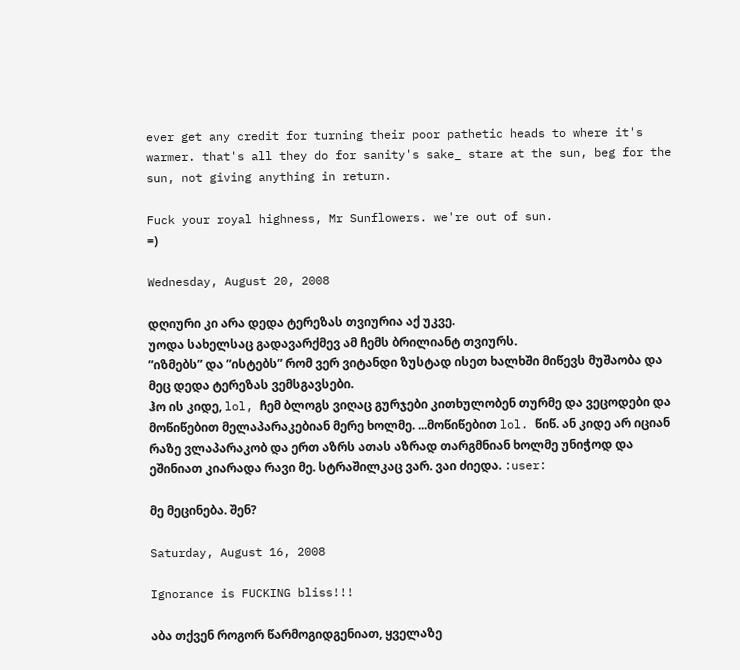ever get any credit for turning their poor pathetic heads to where it's warmer. that's all they do for sanity's sake_ stare at the sun, beg for the sun, not giving anything in return.

Fuck your royal highness, Mr Sunflowers. we're out of sun.
=)

Wednesday, August 20, 2008

დღიური კი არა დედა ტერეზას თვიურია აქ უკვე.
უოდა სახელსაც გადავარქმევ ამ ჩემს ბრილიანტ თვიურს.
”იზმებს” და ”ისტებს” რომ ვერ ვიტანდი ზუსტად ისეთ ხალხში მიწევს მუშაობა და მეც დედა ტერეზას ვემსგავსები.
ჰო ის კიდე, lol, ჩემ ბლოგს ვიღაც გურჯები კითხულობენ თურმე და ვეცოდები და მოწიწებით მელაპარაკებიან მერე ხოლმე. ...მოწიწებით lol. წიწ. ან კიდე არ იციან რაზე ვლაპარაკობ და ერთ აზრს ათას აზრად თარგმნიან ხოლმე უნიჭოდ და ეშინიათ კიარადა რავი მე. სტრაშილკაც ვარ. ვაი ძიედა. :user:

მე მეცინება. შენ?

Saturday, August 16, 2008

Ignorance is FUCKING bliss!!!

აბა თქვენ როგორ წარმოგიდგენიათ, ყველაზე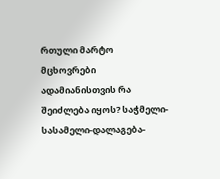რთული მარტო მცხოვრები ადამიანისთვის რა შეიძლება იყოს? საჭმელი-სასამელი-დალაგება-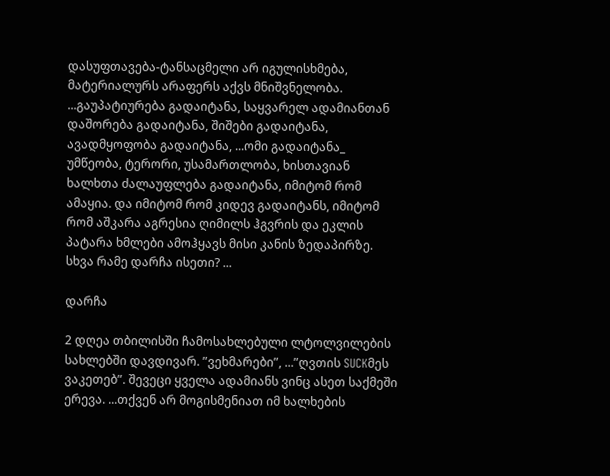დასუფთავება-ტანსაცმელი არ იგულისხმება, მატერიალურს არაფერს აქვს მნიშვნელობა. ...გაუპატიურება გადაიტანა, საყვარელ ადამიანთან დაშორება გადაიტანა, შიშები გადაიტანა, ავადმყოფობა გადაიტანა, ...ომი გადაიტანა_ უმწეობა, ტერორი, უსამართლობა, ხისთავიან ხალხთა ძალაუფლება გადაიტანა, იმიტომ რომ ამაყია. და იმიტომ რომ კიდევ გადაიტანს, იმიტომ რომ აშკარა აგრესია ღიმილს ჰგვრის და ეკლის პატარა ხმლები ამოჰყავს მისი კანის ზედაპირზე. სხვა რამე დარჩა ისეთი? ...

დარჩა

2 დღეა თბილისში ჩამოსახლებული ლტოლვილების სახლებში დავდივარ. ”ვეხმარები”, ...”ღვთის SUCKმეს ვაკეთებ”. შევეცი ყველა ადამიანს ვინც ასეთ საქმეში ერევა. ...თქვენ არ მოგისმენიათ იმ ხალხების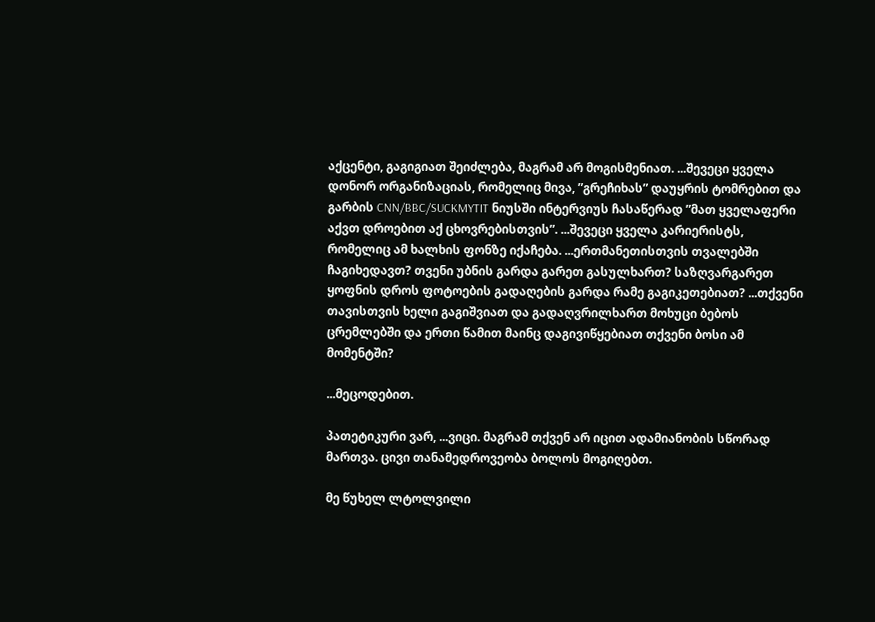აქცენტი, გაგიგიათ შეიძლება, მაგრამ არ მოგისმენიათ. ...შევეცი ყველა დონორ ორგანიზაციას, რომელიც მივა, ”გრეჩიხას” დაუყრის ტომრებით და გარბის CNN/BBC/SUCKMYTIT ნიუსში ინტერვიუს ჩასაწერად ”მათ ყველაფერი აქვთ დროებით აქ ცხოვრებისთვის”. ...შევეცი ყველა კარიერისტს, რომელიც ამ ხალხის ფონზე იქაჩება. ...ერთმანეთისთვის თვალებში ჩაგიხედავთ? თვენი უბნის გარდა გარეთ გასულხართ? საზღვარგარეთ ყოფნის დროს ფოტოების გადაღების გარდა რამე გაგიკეთებიათ? ...თქვენი თავისთვის ხელი გაგიშვიათ და გადაღვრილხართ მოხუცი ბებოს ცრემლებში და ერთი წამით მაინც დაგივიწყებიათ თქვენი ბოსი ამ მომენტში?

...მეცოდებით.

პათეტიკური ვარ, ...ვიცი. მაგრამ თქვენ არ იცით ადამიანობის სწორად მართვა. ცივი თანამედროვეობა ბოლოს მოგიღებთ.

მე წუხელ ლტოლვილი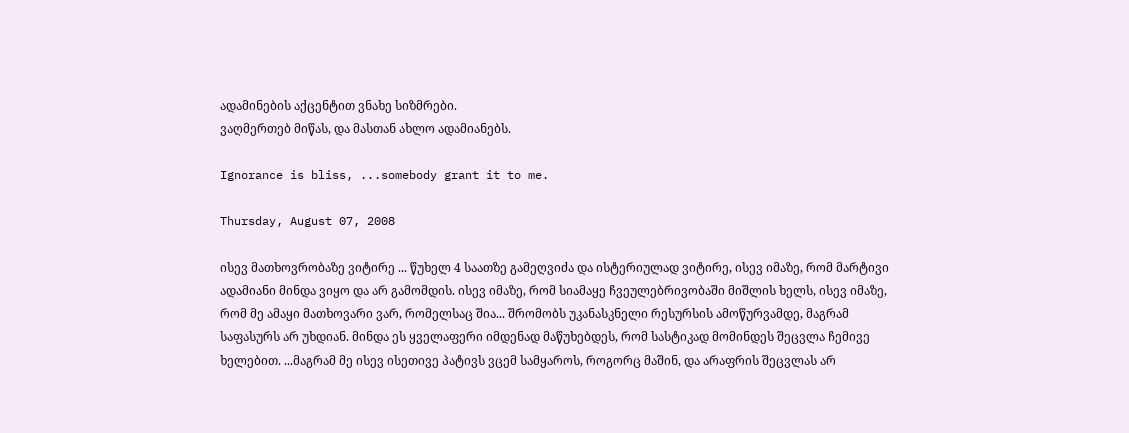ადამინების აქცენტით ვნახე სიზმრები.
ვაღმერთებ მიწას, და მასთან ახლო ადამიანებს.

Ignorance is bliss, ...somebody grant it to me.

Thursday, August 07, 2008

ისევ მათხოვრობაზე ვიტირე ... წუხელ 4 საათზე გამეღვიძა და ისტერიულად ვიტირე, ისევ იმაზე, რომ მარტივი ადამიანი მინდა ვიყო და არ გამომდის. ისევ იმაზე, რომ სიამაყე ჩვეულებრივობაში მიშლის ხელს, ისევ იმაზე, რომ მე ამაყი მათხოვარი ვარ, რომელსაც შია... შრომობს უკანასკნელი რესურსის ამოწურვამდე, მაგრამ საფასურს არ უხდიან. მინდა ეს ყველაფერი იმდენად მაწუხებდეს, რომ სასტიკად მომინდეს შეცვლა ჩემივე ხელებით. ...მაგრამ მე ისევ ისეთივე პატივს ვცემ სამყაროს, როგორც მაშინ, და არაფრის შეცვლას არ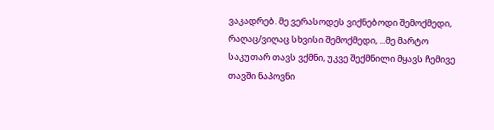ვაკადრებ. მე ვერასოდეს ვიქნებოდი შემოქმედი, რაღაც/ვიღაც სხვისი შემოქმედი, ...მე მარტო საკუთარ თავს ვქმნი, უკვე შექმნილი მყავს ჩემივე თავში ნაპოვნი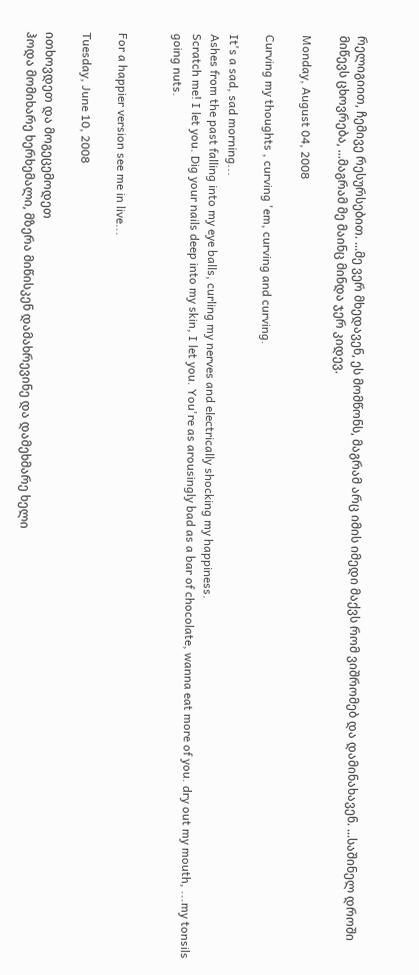რელიგიით, ჩემივე რესურსებით. ...მე ვერ მხედავენ, ეს მომწონს, მაგრამ არც იმის იმედი მაქვს რომ ვიშრომებ და დამინახავენ. ...საშინელ დროში მიწევს ცხოვრება, ...მაგრამ მე მაინც მინდა ჯერ კიდევ.

Monday, August 04, 2008

Curving my thoughts , curving 'em, curving and curving.

It's a sad, sad morning...
Ashes from the past falling into my eye balls, curling my nerves and electrically shocking my happiness.
Scratch me! I let you. Dig your nails deep into my skin, I let you. You're as arousingly bad as a bar of chocolate, wanna eat more of you. dry out my mouth, ...my tonsils going nuts.


For a happier version see me in live...

Tuesday, June 10, 2008

ითხოვდეთ და მოგეცემოდეთ
ჰოდა მომიხარე ხერხემალი, მზერა მიწისკენ დამახრევინე და დამეხმარე ხელი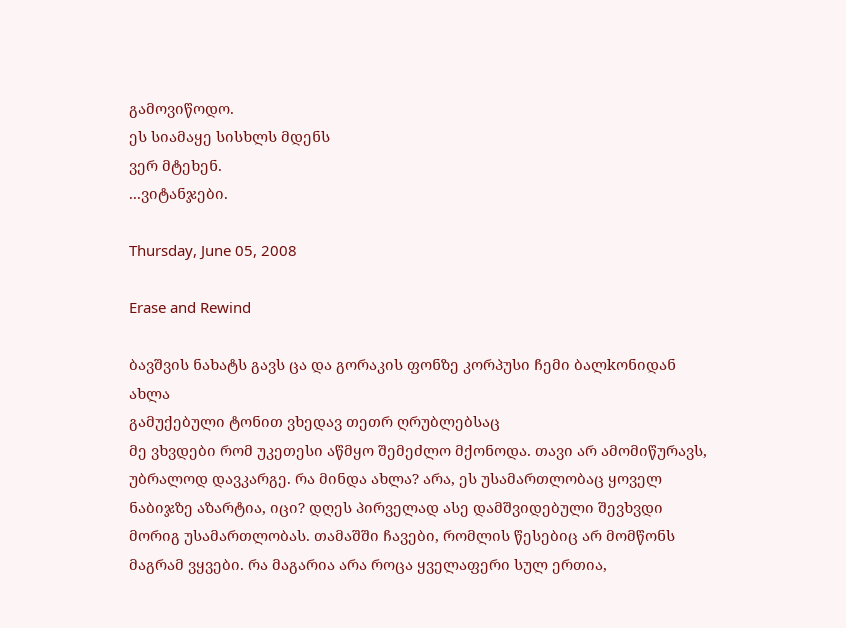გამოვიწოდო.
ეს სიამაყე სისხლს მდენს
ვერ მტეხენ.
...ვიტანჯები.

Thursday, June 05, 2008

Erase and Rewind

ბავშვის ნახატს გავს ცა და გორაკის ფონზე კორპუსი ჩემი ბალkონიდან ახლა
გამუქებული ტონით ვხედავ თეთრ ღრუბლებსაც
მე ვხვდები რომ უკეთესი აწმყო შემეძლო მქონოდა. თავი არ ამომიწურავს, უბრალოდ დავკარგე. რა მინდა ახლა? არა, ეს უსამართლობაც ყოველ ნაბიჯზე აზარტია, იცი? დღეს პირველად ასე დამშვიდებული შევხვდი მორიგ უსამართლობას. თამაშში ჩავები, რომლის წესებიც არ მომწონს მაგრამ ვყვები. რა მაგარია არა როცა ყველაფერი სულ ერთია,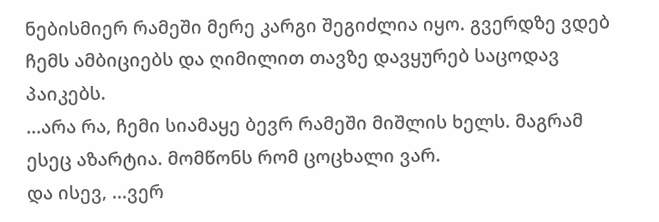ნებისმიერ რამეში მერე კარგი შეგიძლია იყო. გვერდზე ვდებ ჩემს ამბიციებს და ღიმილით თავზე დავყურებ საცოდავ პაიკებს.
...არა რა, ჩემი სიამაყე ბევრ რამეში მიშლის ხელს. მაგრამ ესეც აზარტია. მომწონს რომ ცოცხალი ვარ.
და ისევ, ...ვერ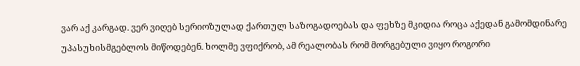ვარ აქ კარგად. ვერ ვიღებ სერიოზულად ქართულ საზოგადოებას და ფეხზე მკიდია როცა აქედან გამომდინარე უპასუხისმგებლოს მიწოდებენ. ხოლმე ვფიქრობ, ამ რეალობას რომ მორგებული ვიყო როგორი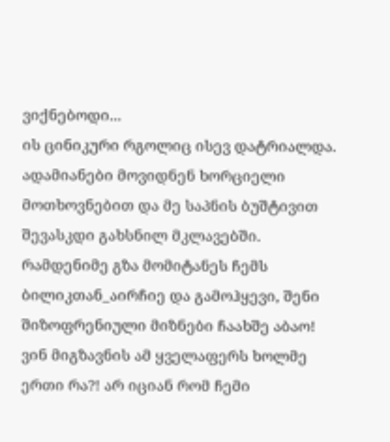ვიქნებოდი...
ის ცინიკური რგოლიც ისევ დატრიალდა. ადამიანები მოვიდნენ ხორციელი მოთხოვნებით და მე საპნის ბუშტივით შევასკდი გახსნილ მკლავებში. რამდენიმე გზა მომიტანეს ჩემს ბილიკთან_აირჩიე და გამოჰყევი, შენი შიზოფრენიული მიზნები ჩაახშე აბაო! ვინ მიგზავნის ამ ყველაფერს ხოლმე ერთი რა?! არ იციან რომ ჩემი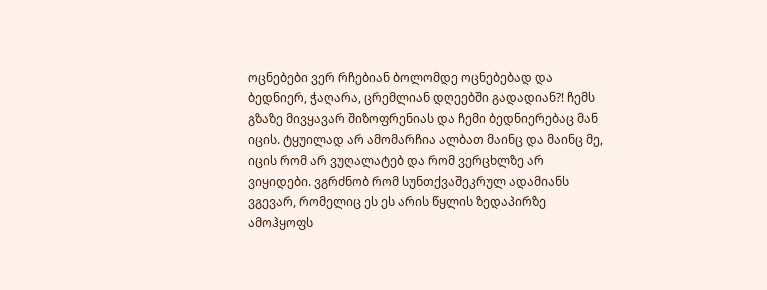ოცნებები ვერ რჩებიან ბოლომდე ოცნებებად და ბედნიერ, ჭაღარა, ცრემლიან დღეებში გადადიან?! ჩემს გზაზე მივყავარ შიზოფრენიას და ჩემი ბედნიერებაც მან იცის. ტყუილად არ ამომარჩია ალბათ მაინც და მაინც მე, იცის რომ არ ვუღალატებ და რომ ვერცხლზე არ ვიყიდები. ვგრძნობ რომ სუნთქვაშეკრულ ადამიანს ვგევარ, რომელიც ეს ეს არის წყლის ზედაპირზე ამოჰყოფს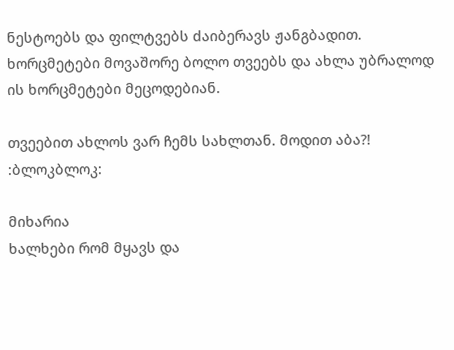ნესტოებს და ფილტვებს dაიბერავს ჟანგბადით.
ხორცმეტები მოვაშორე ბოლო თვეებს და ახლა უბრალოდ ის ხორცმეტები მეცოდებიან.

თვეებით ახლოს ვარ ჩემს სახლთან. მოდით აბა?! :ბლოკბლოკ:

მიხარია
ხალხები რომ მყავს და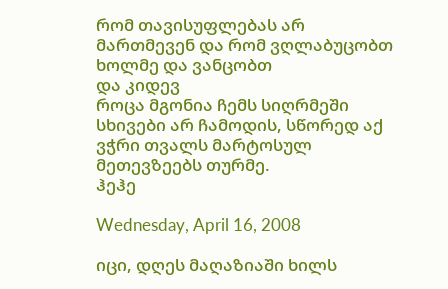რომ თავისუფლებას არ მართმევენ და რომ ვღლაბუცობთ ხოლმე და ვანცობთ
და კიდევ
როცა მგონია ჩემს სიღრმეში სხივები არ ჩამოდის, სწორედ აქ ვჭრი თვალს მარტოსულ მეთევზეებს თურმე.
ჰეჰე

Wednesday, April 16, 2008

იცი, დღეს მაღაზიაში ხილს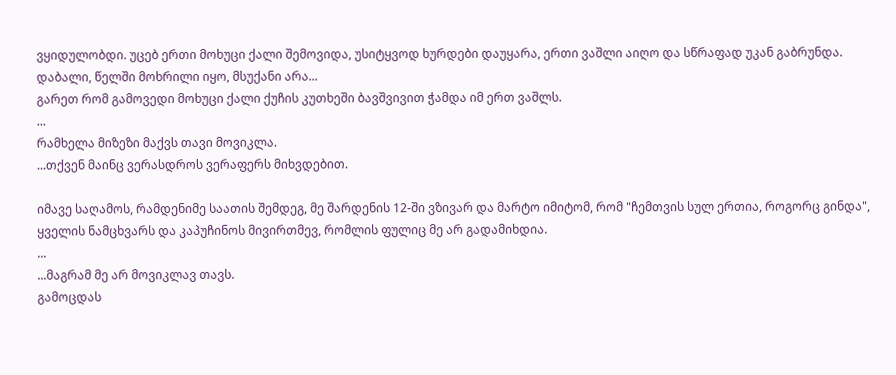ვყიდულობდი. უცებ ერთი მოხუცი ქალი შემოვიდა, უსიტყვოდ ხურდები დაუყარა, ერთი ვაშლი აიღო და სწრაფად უკან გაბრუნდა. დაბალი, წელში მოხრილი იყო, მსუქანი არა...
გარეთ რომ გამოვედი მოხუცი ქალი ქუჩის კუთხეში ბავშვივით ჭამდა იმ ერთ ვაშლს.
...
რამხელა მიზეზი მაქვს თავი მოვიკლა.
...თქვენ მაინც ვერასდროს ვერაფერს მიხვდებით.

იმავე საღამოს, რამდენიმე საათის შემდეგ, მე შარდენის 12-ში ვზივარ და მარტო იმიტომ, რომ "ჩემთვის სულ ერთია, როგორც გინდა", ყველის ნამცხვარს და კაპუჩინოს მივირთმევ, რომლის ფულიც მე არ გადამიხდია.
...
...მაგრამ მე არ მოვიკლავ თავს.
გამოცდას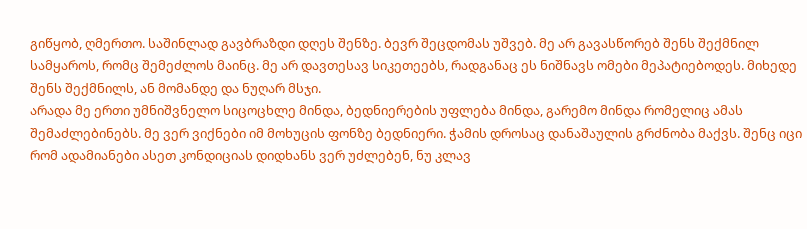გიწყობ, ღმერთო. საშინლად გავბრაზდი დღეს შენზე. ბევრ შეცდომას უშვებ. მე არ გავასწორებ შენს შექმნილ სამყაროს, რომც შემეძლოს მაინც. მე არ დავთესავ სიკეთეებს, რადგანაც ეს ნიშნავს ომები მეპატიებოდეს. მიხედე შენს შექმნილს, ან მომანდე და ნუღარ მსჯი.
არადა მე ერთი უმნიშვნელო სიცოცხლე მინდა, ბედნიერების უფლება მინდა, გარემო მინდა რომელიც ამას შემაძლებინებს. მე ვერ ვიქნები იმ მოხუცის ფონზე ბედნიერი. ჭამის დროსაც დანაშაულის გრძნობა მაქვს. შენც იცი რომ ადამიანები ასეთ კონდიციას დიდხანს ვერ უძლებენ, ნუ კლავ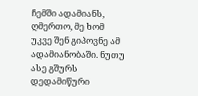ჩემში ადამიანს, ღმერთო, მე ხომ უკვე შენ გიპოვნე ამ ადამიანობაში. ნუთუ ასე გშურს დედამიწური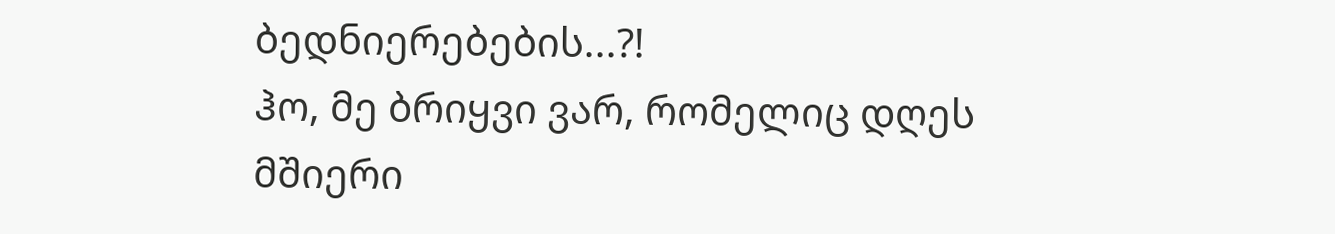ბედნიერებების...?!
ჰო, მე ბრიყვი ვარ, რომელიც დღეს მშიერი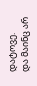დატოვე.
და მაინც არ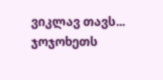ვიკლავ თავს... ჯოჯოხეთს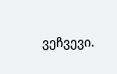ვეჩვევი.